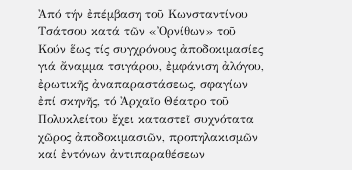Ἀπό τήν ἐπέμβαση τοῦ Κωνσταντίνου Τσάτσου κατά τῶν «Ὀρνίθων» τοῦ Κούν ἕως τίς συγχρόνους ἀποδοκιμασίες γιά ἄναμμα τσιγάρου, ἐμφάνιση ἀλόγου, ἐρωτικῆς ἀναπαραστάσεως, σφαγίων ἐπί σκηνῆς, τό Ἀρχαῖο Θέατρο τοῦ Πολυκλείτου ἔχει καταστεῖ συχνότατα χῶρος ἀποδοκιμασιῶν, προπηλακισμῶν καί ἐντόνων ἀντιπαραθέσεων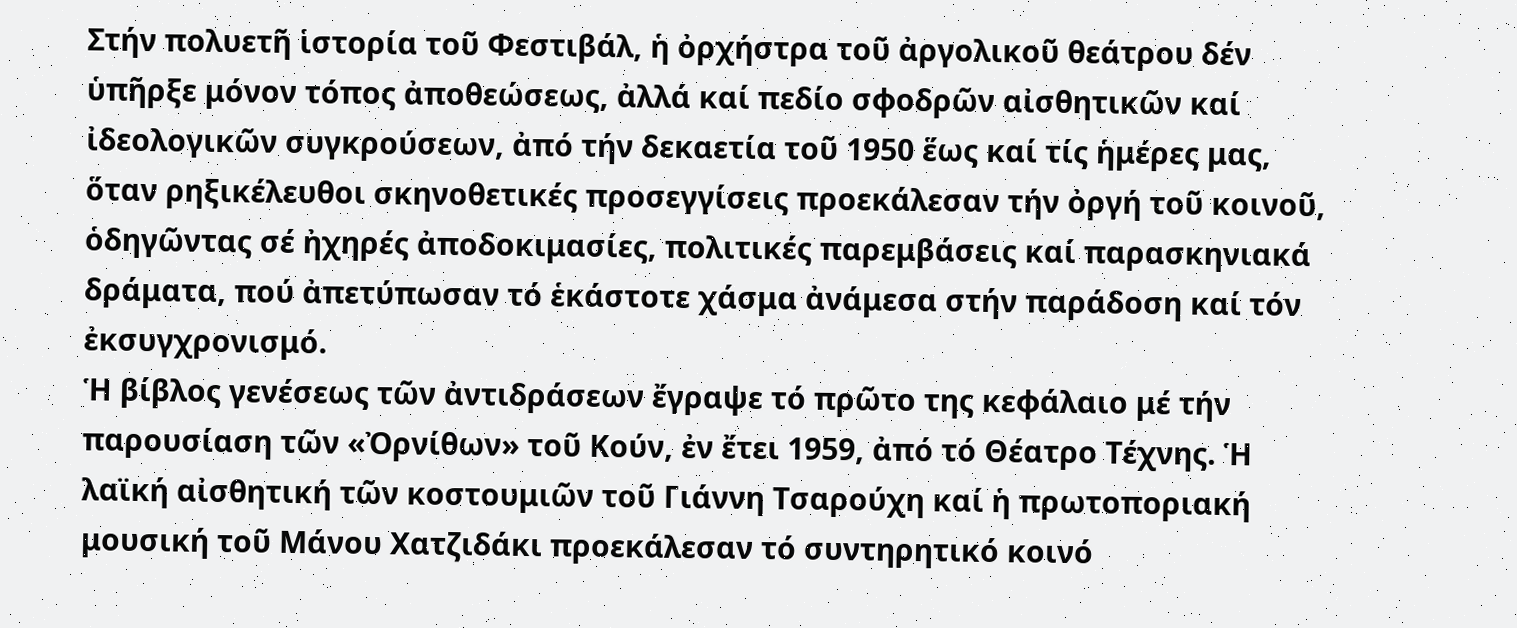Στήν πολυετῆ ἱστορία τοῦ Φεστιβάλ, ἡ ὀρχήστρα τοῦ ἀργολικοῦ θεάτρου δέν ὑπῆρξε μόνον τόπος ἀποθεώσεως, ἀλλά καί πεδίο σφοδρῶν αἰσθητικῶν καί ἰδεολογικῶν συγκρούσεων, ἀπό τήν δεκαετία τοῦ 1950 ἕως καί τίς ἡμέρες μας, ὅταν ρηξικέλευθοι σκηνοθετικές προσεγγίσεις προεκάλεσαν τήν ὀργή τοῦ κοινοῦ, ὁδηγῶντας σέ ἠχηρές ἀποδοκιμασίες, πολιτικές παρεμβάσεις καί παρασκηνιακά δράματα, πού ἀπετύπωσαν τό ἑκάστοτε χάσμα ἀνάμεσα στήν παράδοση καί τόν ἐκσυγχρονισμό.
Ἡ βίβλος γενέσεως τῶν ἀντιδράσεων ἔγραψε τό πρῶτο της κεφάλαιο μέ τήν παρουσίαση τῶν «Ὀρνίθων» τοῦ Κούν, ἐν ἔτει 1959, ἀπό τό Θέατρο Τέχνης. Ἡ λαϊκή αἰσθητική τῶν κοστουμιῶν τοῦ Γιάννη Τσαρούχη καί ἡ πρωτοποριακή μουσική τοῦ Μάνου Χατζιδάκι προεκάλεσαν τό συντηρητικό κοινό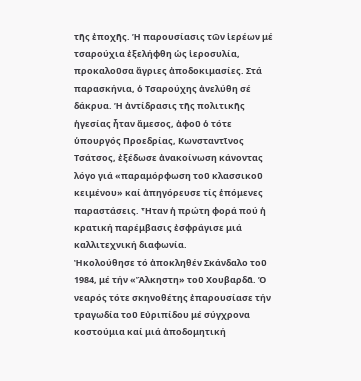τῆς ἐποχῆς. Ἡ παρουσίασις τῶν ἱερέων μέ τσαρούχια ἐξελήφθη ὡς ἱεροσυλία, προκαλοῦσα ἄγριες ἀποδοκιμασίες. Στά παρασκήνια, ὁ Τσαρούχης ἀνελύθη σέ δάκρυα. Ἡ ἀντίδρασις τῆς πολιτικῆς ἡγεσίας ἦταν ἄμεσος, ἀφοῦ ὁ τότε ὑπουργός Προεδρίας, Κωνσταντῖνος Τσάτσος, ἐξέδωσε ἀνακοίνωση κάνοντας λόγο γιά «παραμόρφωση τοῦ κλασσικοῦ κειμένου» καί ἀπηγόρευσε τίς ἑπόμενες παραστάσεις. Ἦταν ἡ πρώτη φορά πού ἡ κρατική παρέμβασις ἐσφράγισε μιά καλλιτεχνική διαφωνία.
Ἠκολούθησε τό ἀποκληθέν Σκάνδαλο τοῦ 1984, μέ τήν «Ἄλκηστη» τοῦ Χουβαρδᾶ. Ὁ νεαρός τότε σκηνοθέτης ἐπαρουσίασε τήν τραγωδία τοῦ Εὐριπίδου μέ σύγχρονα κοστούμια καί μιά ἀποδομητική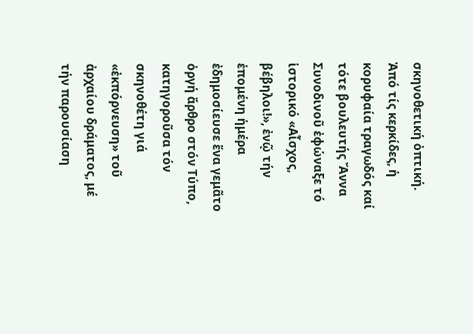σκηνοθετική ὀπτική. Ἀπό τίς κερκίδες, ἡ κορυφαία τραγωδός καί τότε βουλευτής Ἄννα Συνοδινοῦ ἐφώναξε τό ἱστορικό «Αἶσχος, βέβηλοι!», ἐνῷ τήν ἑπομένη ἡμέρα ἐδημοσίευσε ἕνα γεμᾶτο ὀργή ἄρθρο στόν Τύπο, κατηγοροῦσα τόν σκηνοθέτη γιά «ἐκπόρνευση» τοῦ ἀρχαίου δράματος, μέ τήν παρουσίαση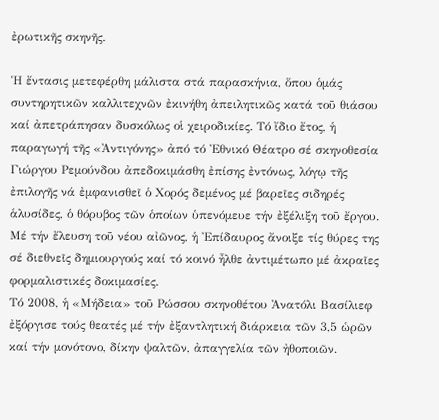ἐρωτικῆς σκηνῆς.

Ἡ ἔντασις μετεφέρθη μάλιστα στά παρασκήνια, ὅπου ὁμάς συντηρητικῶν καλλιτεχνῶν ἐκινήθη ἀπειλητικῶς κατά τοῦ θιάσου καί ἀπετράπησαν δυσκόλως οἱ χειροδικίες. Τό ἴδιο ἔτος, ἡ παραγωγή τῆς «Ἀντιγόνης» ἀπό τό Ἐθνικό Θέατρο σέ σκηνοθεσία Γιώργου Ρεμούνδου ἀπεδοκιμάσθη ἐπίσης ἐντόνως, λόγῳ τῆς ἐπιλογῆς νά ἐμφανισθεῖ ὁ Χορός δεμένος μέ βαρεῖες σιδηρές ἁλυσίδες, ὁ θόρυβος τῶν ὁποίων ὑπενόμευε τήν ἐξέλιξη τοῦ ἔργου. Μέ τήν ἔλευση τοῦ νέου αἰῶνος, ἡ Ἐπίδαυρος ἄνοιξε τίς θύρες της σέ διεθνεῖς δημιουργούς καί τό κοινό ἦλθε ἀντιμέτωπο μέ ἀκραῖες φορμαλιστικές δοκιμασίες.
Τό 2008, ἡ «Μήδεια» τοῦ Ρώσσου σκηνοθέτου Ἀνατόλι Βασίλιεφ ἐξόργισε τούς θεατές μέ τήν ἐξαντλητική διάρκεια τῶν 3,5 ὡρῶν καί τήν μονότονο, δίκην ψαλτῶν, ἀπαγγελία τῶν ἠθοποιῶν.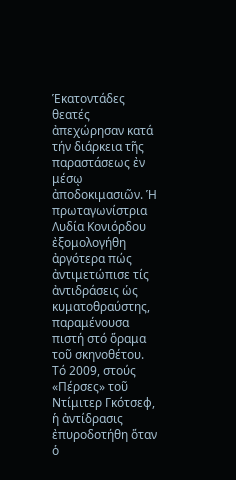Ἑκατοντάδες θεατές ἀπεχώρησαν κατά τήν διάρκεια τῆς παραστάσεως ἐν μέσῳ ἀποδοκιμασιῶν. Ἡ πρωταγωνίστρια Λυδία Κονιόρδου ἐξομολογήθη ἀργότερα πώς ἀντιμετώπισε τίς ἀντιδράσεις ὡς κυματοθραύστης, παραμένουσα πιστή στό ὅραμα τοῦ σκηνοθέτου.
Τό 2009, στούς «Πέρσες» τοῦ Ντίμιτερ Γκότσεφ, ἡ ἀντίδρασις ἐπυροδοτήθη ὅταν ὁ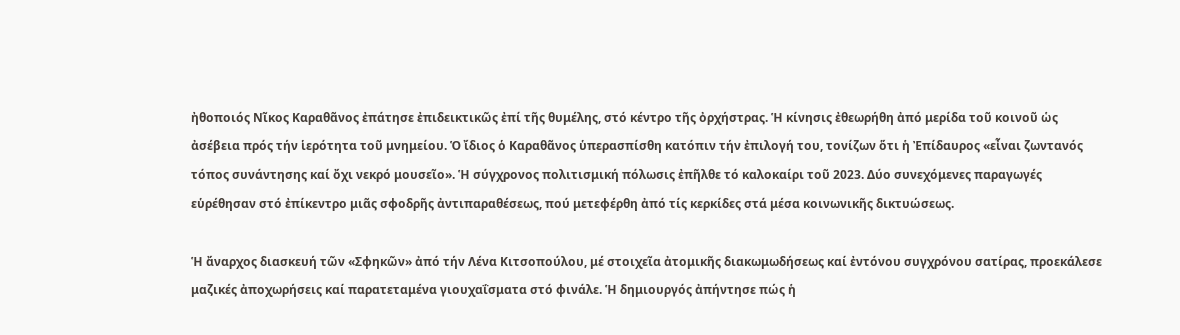ἠθοποιός Νῖκος Καραθᾶνος ἐπάτησε ἐπιδεικτικῶς ἐπί τῆς θυμέλης, στό κέντρο τῆς ὀρχήστρας. Ἡ κίνησις ἐθεωρήθη ἀπό μερίδα τοῦ κοινοῦ ὡς ἀσέβεια πρός τήν ἱερότητα τοῦ μνημείου. Ὁ ἴδιος ὁ Καραθᾶνος ὑπερασπίσθη κατόπιν τήν ἐπιλογή του, τονίζων ὅτι ἡ Ἐπίδαυρος «εἶναι ζωντανός τόπος συνάντησης καί ὄχι νεκρό μουσεῖο». Ἡ σύγχρονος πολιτισμική πόλωσις ἐπῆλθε τό καλοκαίρι τοῦ 2023. Δύο συνεχόμενες παραγωγές εὑρέθησαν στό ἐπίκεντρο μιᾶς σφοδρῆς ἀντιπαραθέσεως, πού μετεφέρθη ἀπό τίς κερκίδες στά μέσα κοινωνικῆς δικτυώσεως.

Ἡ ἄναρχος διασκευή τῶν «Σφηκῶν» ἀπό τήν Λένα Κιτσοπούλου, μέ στοιχεῖα ἀτομικῆς διακωμωδήσεως καί ἐντόνου συγχρόνου σατίρας, προεκάλεσε μαζικές ἀποχωρήσεις καί παρατεταμένα γιουχαΐσματα στό φινάλε. Ἡ δημιουργός ἀπήντησε πώς ἡ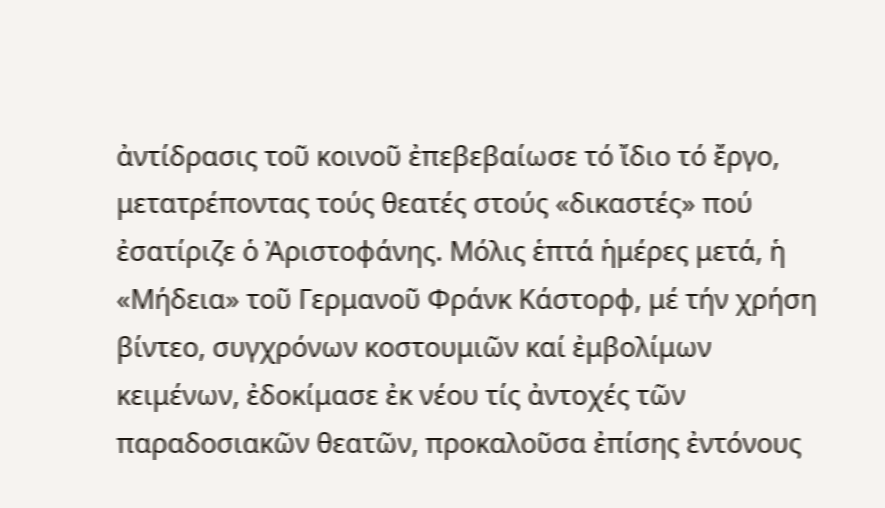ἀντίδρασις τοῦ κοινοῦ ἐπεβεβαίωσε τό ἴδιο τό ἔργο, μετατρέποντας τούς θεατές στούς «δικαστές» πού ἐσατίριζε ὁ Ἀριστοφάνης. Μόλις ἑπτά ἡμέρες μετά, ἡ «Μήδεια» τοῦ Γερμανοῦ Φράνκ Κάστορφ, μέ τήν χρήση βίντεο, συγχρόνων κοστουμιῶν καί ἐμβολίμων κειμένων, ἐδοκίμασε ἐκ νέου τίς ἀντοχές τῶν παραδοσιακῶν θεατῶν, προκαλοῦσα ἐπίσης ἐντόνους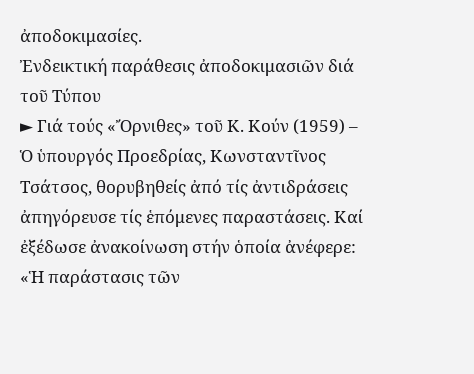ἀποδοκιμασίες.
Ἐνδεικτική παράθεσις ἀποδοκιμασιῶν διά τοῦ Τύπου
► Γιά τούς «Ὄρνιθες» τοῦ Κ. Κούν (1959) – Ὁ ὑπουργός Προεδρίας, Κωνσταντῖνος Τσάτσος, θορυβηθείς ἀπό τίς ἀντιδράσεις ἀπηγόρευσε τίς ἑπόμενες παραστάσεις. Καί ἐξέδωσε ἀνακοίνωση στήν ὁποία ἀνέφερε: «Ἡ παράστασις τῶν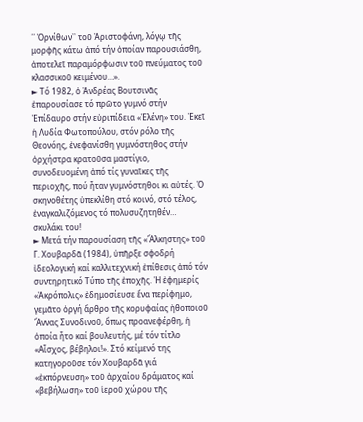῾῾ Ὀρνίθων᾽᾽ τοῦ Ἀριστοφάνη, λόγῳ τῆς μορφῆς κάτω ἀπό τήν ὁποίαν παρουσιάσθη, ἀποτελεῖ παραμόρφωσιν τοῦ πνεύματος τοῦ κλασσικοῦ κειμένου…».
► Τό 1982, ὁ Ἀνδρέας Βουτσινᾶς ἐπαρουσίασε τό πρῶτο γυμνό στήν Ἐπίδαυρο στήν εὐριπίδεια «Ἑλένη» του. Ἐκεῖ ἡ Λυδία Φωτοπούλου, στόν ρόλο τῆς Θεονόης, ἐνεφανίσθη γυμνόστηθος στήν ὀρχήστρα κρατοῦσα μαστίγιο, συνοδευομένη ἀπό τίς γυναῖκες τῆς περιοχῆς, πού ἦταν γυμνόστηθοι κι αὐτές. Ὁ σκηνοθέτης ὑπεκλίθη στό κοινό, στό τέλος, ἐναγκαλιζόμενος τό πολυσυζητηθέν… σκυλάκι του!
► Μετά τήν παρουσίαση τῆς «Ἄλκηστης» τοῦ Γ. Χουβαρδᾶ (1984), ὑπῆρξε σφοδρή ἰδεολογική καί καλλιτεχνική ἐπίθεσις ἀπό τόν συντηρητικό Τύπο τῆς ἐποχῆς. Ἡ ἐφημερίς «Ἀκρόπολις» ἐδημοσίευσε ἕνα περίφημο, γεμᾶτο ὀργή ἄρθρο τῆς κορυφαίας ἠθοποιοῦ Ἄννας Συνοδινοῦ, ὅπως προανεφέρθη, ἡ ὁποία ἦτο καί βουλευτής, μέ τόν τίτλο «Αἶσχος, βέβηλοι!». Στό κείμενό της κατηγοροῦσε τόν Χουβαρδᾶ γιά «ἐκπόρνευση» τοῦ ἀρχαίου δράματος καί «βεβήλωση» τοῦ ἱεροῦ χώρου τῆς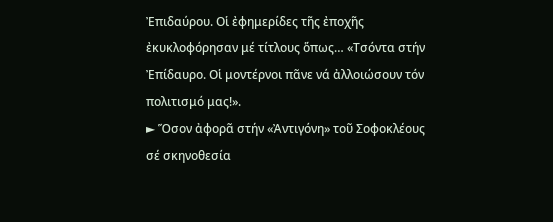Ἐπιδαύρου. Οἱ ἐφημερίδες τῆς ἐποχῆς ἐκυκλοφόρησαν μέ τίτλους ὅπως… «Τσόντα στήν Ἐπίδαυρο. Οἱ μοντέρνοι πᾶνε νά ἀλλοιώσουν τόν πολιτισμό μας!».
► Ὅσον ἀφορᾶ στήν «Ἀντιγόνη» τοῦ Σοφοκλέους σέ σκηνοθεσία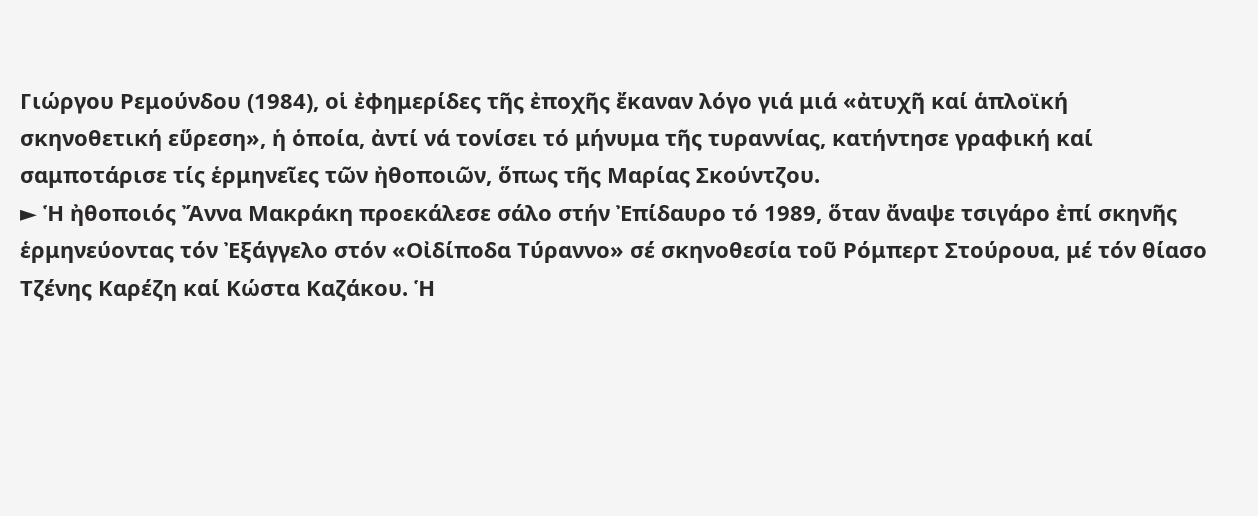Γιώργου Ρεμούνδου (1984), οἱ ἐφημερίδες τῆς ἐποχῆς ἔκαναν λόγο γιά μιά «ἀτυχῆ καί ἁπλοϊκή σκηνοθετική εὕρεση», ἡ ὁποία, ἀντί νά τονίσει τό μήνυμα τῆς τυραννίας, κατήντησε γραφική καί σαμποτάρισε τίς ἑρμηνεῖες τῶν ἠθοποιῶν, ὅπως τῆς Μαρίας Σκούντζου.
► Ἡ ἠθοποιός Ἄννα Μακράκη προεκάλεσε σάλο στήν Ἐπίδαυρο τό 1989, ὅταν ἄναψε τσιγάρο ἐπί σκηνῆς ἑρμηνεύοντας τόν Ἐξάγγελο στόν «Οἰδίποδα Τύραννο» σέ σκηνοθεσία τοῦ Ρόμπερτ Στούρουα, μέ τόν θίασο Τζένης Καρέζη καί Κώστα Καζάκου. Ἡ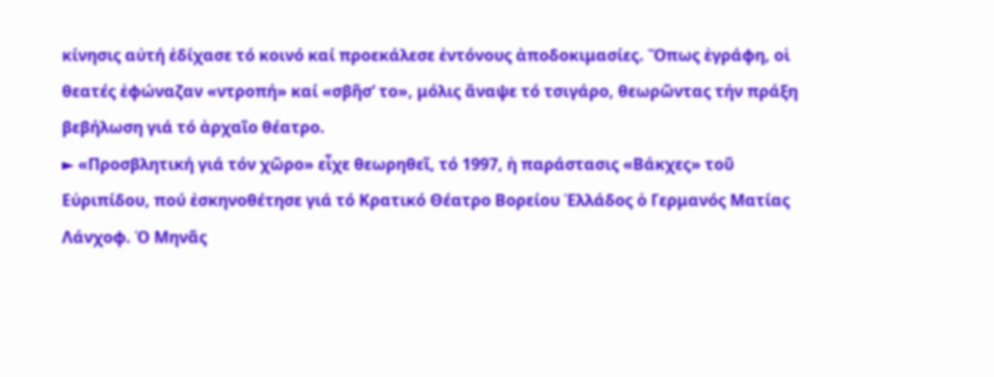κίνησις αὐτή ἐδίχασε τό κοινό καί προεκάλεσε ἐντόνους ἀποδοκιμασίες. Ὅπως ἐγράφη, οἱ θεατές ἐφώναζαν «ντροπή» καί «σβῆσ’ το», μόλις ἄναψε τό τσιγάρο, θεωρῶντας τήν πράξη βεβήλωση γιά τό ἀρχαῖο θέατρο.
► «Προσβλητική γιά τόν χῶρο» εἶχε θεωρηθεῖ, τό 1997, ἡ παράστασις «Βάκχες» τοῦ Εὐριπίδου, πού ἐσκηνοθέτησε γιά τό Κρατικό Θέατρο Βορείου Ἑλλάδος ὁ Γερμανός Ματίας Λάνχοφ. Ὁ Μηνᾶς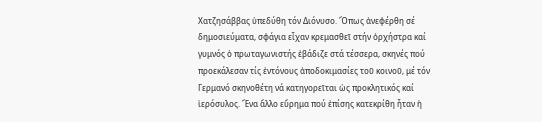Χατζησάββας ὑπεδύθη τόν Διόνυσο. Ὅπως ἀνεφέρθη σέ δημοσιεύματα, σφάγια εἶχαν κρεμασθεῖ στήν ὀρχήστρα καί γυμνός ὁ πρωταγωνιστής ἐβάδιζε στά τέσσερα, σκηνές πού προεκάλεσαν τίς ἐντόνους ἀποδοκιμασίες τοῦ κοινοῦ, μέ τόν Γερμανό σκηνοθέτη νά κατηγορεῖται ὡς προκλητικός καί ἱερόσυλος. Ἕνα ἄλλο εὕρημα πού ἐπίσης κατεκρίθη ἦταν ἡ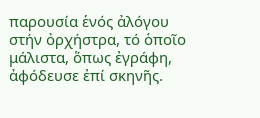παρουσία ἑνός ἀλόγου στήν ὀρχήστρα, τό ὁποῖο μάλιστα, ὅπως ἐγράφη, ἀφόδευσε ἐπί σκηνῆς.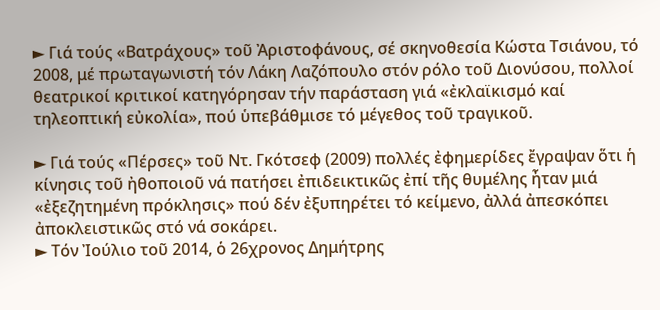► Γιά τούς «Βατράχους» τοῦ Ἀριστοφάνους, σέ σκηνοθεσία Κώστα Τσιάνου, τό 2008, μέ πρωταγωνιστή τόν Λάκη Λαζόπουλο στόν ρόλο τοῦ Διονύσου, πολλοί θεατρικοί κριτικοί κατηγόρησαν τήν παράσταση γιά «ἐκλαϊκισμό καί τηλεοπτική εὐκολία», πού ὑπεβάθμισε τό μέγεθος τοῦ τραγικοῦ.

► Γιά τούς «Πέρσες» τοῦ Ντ. Γκότσεφ (2009) πολλές ἐφημερίδες ἔγραψαν ὅτι ἡ κίνησις τοῦ ἠθοποιοῦ νά πατήσει ἐπιδεικτικῶς ἐπί τῆς θυμέλης ἦταν μιά «ἐξεζητημένη πρόκλησις» πού δέν ἐξυπηρέτει τό κείμενο, ἀλλά ἀπεσκόπει ἀποκλειστικῶς στό νά σοκάρει.
► Τόν Ἰούλιο τοῦ 2014, ὁ 26χρονος Δημήτρης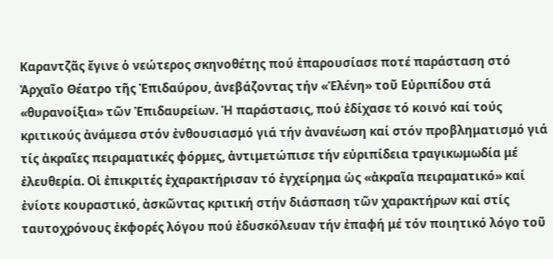Καραντζᾶς ἔγινε ὁ νεώτερος σκηνοθέτης πού ἐπαρουσίασε ποτέ παράσταση στό Ἀρχαῖο Θέατρο τῆς Ἐπιδαύρου, ἀνεβάζοντας τήν «Ἑλένη» τοῦ Εὐριπίδου στά «θυρανοίξια» τῶν Ἐπιδαυρείων. Ἡ παράστασις, πού ἐδίχασε τό κοινό καί τούς κριτικούς ἀνάμεσα στόν ἐνθουσιασμό γιά τήν ἀνανέωση καί στόν προβληματισμό γιά τίς ἀκραῖες πειραματικές φόρμες, ἀντιμετώπισε τήν εὐριπίδεια τραγικωμωδία μέ ἐλευθερία. Οἱ ἐπικριτές ἐχαρακτήρισαν τό ἐγχείρημα ὡς «ἀκραῖα πειραματικό» καί ἐνίοτε κουραστικό, ἀσκῶντας κριτική στήν διάσπαση τῶν χαρακτήρων καί στίς ταυτοχρόνους ἐκφορές λόγου πού ἐδυσκόλευαν τήν ἐπαφή μέ τόν ποιητικό λόγο τοῦ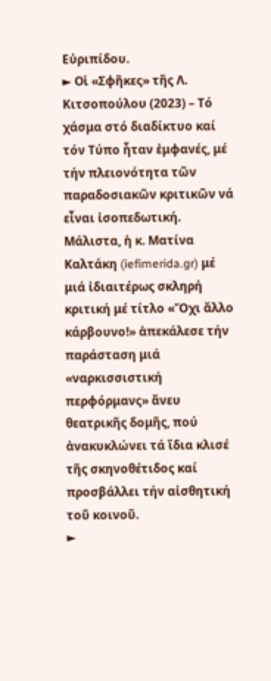Εὐριπίδου.
► Οἱ «Σφῆκες» τῆς Λ. Κιτσοπούλου (2023) – Τό χάσμα στό διαδίκτυο καί τόν Τύπο ἦταν ἐμφανές, μέ τήν πλειονότητα τῶν παραδοσιακῶν κριτικῶν νά εἶναι ἰσοπεδωτική. Μάλιστα, ἡ κ. Ματίνα Καλτάκη (iefimerida.gr) μέ μιά ἰδιαιτέρως σκληρή κριτική μέ τίτλο «Ὄχι ἄλλο κάρβουνο!» ἀπεκάλεσε τήν παράσταση μιά «ναρκισσιστική περφόρμανς» ἄνευ θεατρικῆς δομῆς, πού ἀνακυκλώνει τά ἴδια κλισέ τῆς σκηνοθέτιδος καί προσβάλλει τήν αἰσθητική τοῦ κοινοῦ.
►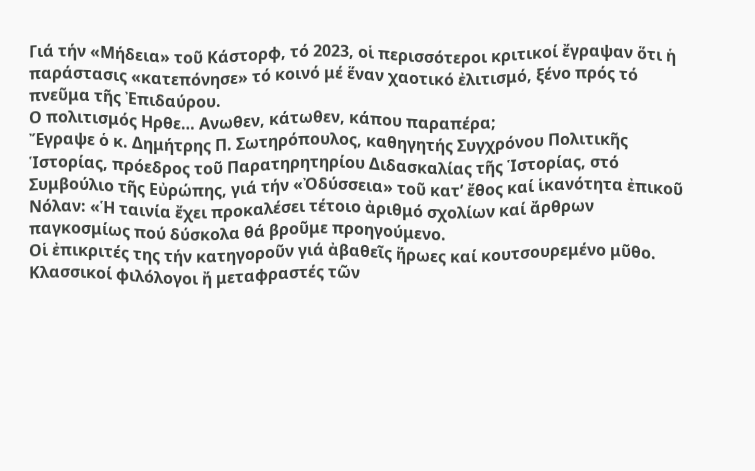Γιά τήν «Μήδεια» τοῦ Κάστορφ, τό 2023, οἱ περισσότεροι κριτικοί ἔγραψαν ὅτι ἡ παράστασις «κατεπόνησε» τό κοινό μέ ἕναν χαοτικό ἐλιτισμό, ξένο πρός τό πνεῦμα τῆς Ἐπιδαύρου.
Ο πολιτισμός Ηρθε… Ανωθεν, κάτωθεν, κάπου παραπέρα;
Ἔγραψε ὁ κ. Δημήτρης Π. Σωτηρόπουλος, καθηγητής Συγχρόνου Πολιτικῆς Ἱστορίας, πρόεδρος τοῦ Παρατηρητηρίου Διδασκαλίας τῆς Ἱστορίας, στό Συμβούλιο τῆς Εὐρώπης, γιά τήν «Ὀδύσσεια» τοῦ κατ’ ἔθος καί ἱκανότητα ἐπικοῦ Νόλαν: «Ἡ ταινία ἔχει προκαλέσει τέτοιο ἀριθμό σχολίων καί ἄρθρων παγκοσμίως πού δύσκολα θά βροῦμε προηγούμενο.
Οἱ ἐπικριτές της τήν κατηγοροῦν γιά ἀβαθεῖς ἥρωες καί κουτσουρεμένο μῦθο.
Κλασσικοί φιλόλογοι ἤ μεταφραστές τῶν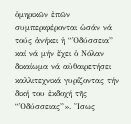ὁμηρικῶν ἐπῶν συμπεριφέρονται ὡσάν νά τούς ἀνήκει ἡ “Ὀδύσσεια” καί νά μήν ἔχει ὁ Νόλαν δικαίωμα νά αὐθαιρετήσει καλλιτεχνικά γυρίζοντας τήν δική του ἐκδοχή τῆς “Ὀδύσσειας”». Ἴσως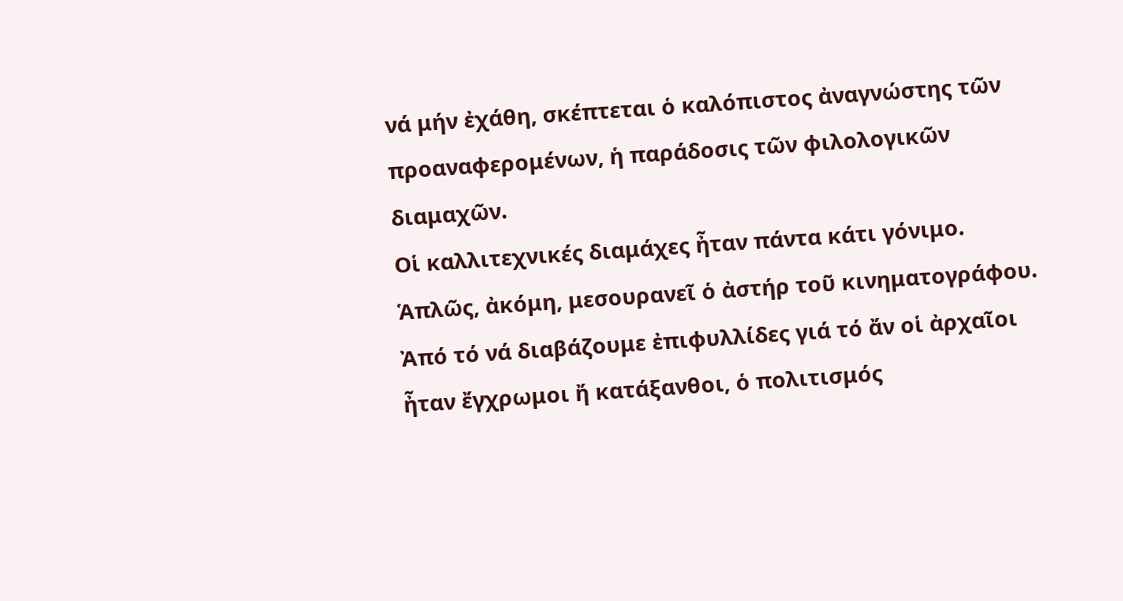νά μήν ἐχάθη, σκέπτεται ὁ καλόπιστος ἀναγνώστης τῶν προαναφερομένων, ἡ παράδοσις τῶν φιλολογικῶν διαμαχῶν.
Οἱ καλλιτεχνικές διαμάχες ἦταν πάντα κάτι γόνιμο. Ἁπλῶς, ἀκόμη, μεσουρανεῖ ὁ ἀστήρ τοῦ κινηματογράφου. Ἀπό τό νά διαβάζουμε ἐπιφυλλίδες γιά τό ἄν οἱ ἀρχαῖοι ἦταν ἔγχρωμοι ἤ κατάξανθοι, ὁ πολιτισμός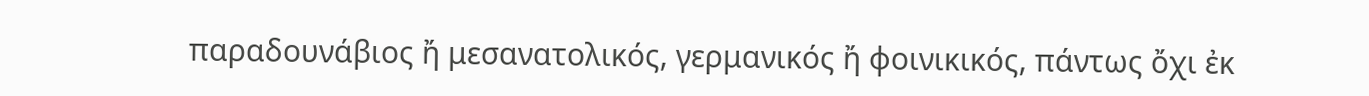παραδουνάβιος ἤ μεσανατολικός, γερμανικός ἤ φοινικικός, πάντως ὄχι ἐκ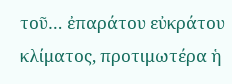τοῦ… ἐπαράτου εὐκράτου κλίματος, προτιμωτέρα ἡ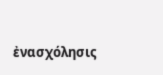ἐνασχόλησις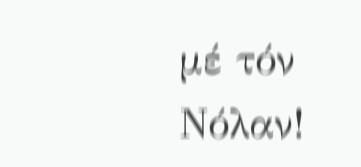μέ τόν Νόλαν!